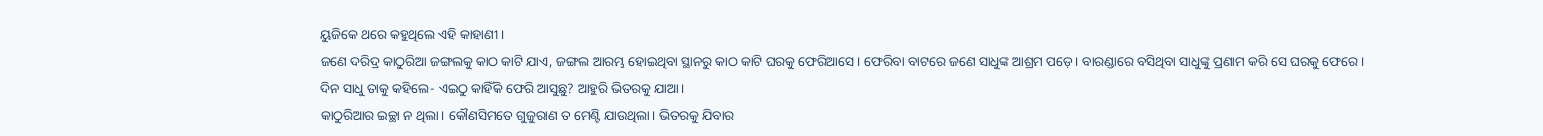ୟୁଜିକେ ଥରେ କହୁଥିଲେ ଏହି କାହାଣୀ।
ଜଣେ ଦରିଦ୍ର କାଠୁରିଆ ଜଙ୍ଗଲକୁ କାଠ କାଟି ଯାଏ, ଜଙ୍ଗଲ ଆରମ୍ଭ ହୋଇଥିବା ସ୍ଥାନରୁ କାଠ କାଟି ଘରକୁ ଫେରିଆସେ। ଫେରିବା ବାଟରେ ଜଣେ ସାଧୁଙ୍କ ଆଶ୍ରମ ପଡ଼େ। ବାରଣ୍ଡାରେ ବସିଥିବା ସାଧୁଙ୍କୁ ପ୍ରଣାମ କରି ସେ ଘରକୁ ଫେରେ।
ଦିନ ସାଧୁ ତାକୁ କହିଲେ- ଏଇଠୁ କାହିଁକି ଫେରି ଆସୁଛୁ? ଆହୁରି ଭିତରକୁ ଯାଆ।
କାଠୁରିଆର ଇଚ୍ଛା ନ ଥିଲା। କୌଣସିମତେ ଗୁଜୁରାଣ ତ ମେଣ୍ଟି ଯାଉଥିଲା। ଭିତରକୁ ଯିବାର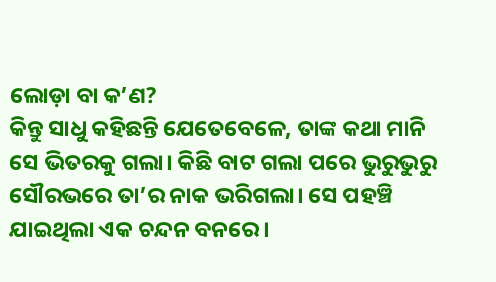ଲୋଡ଼ା ବା କ’ଣ?
କିନ୍ତୁ ସାଧୁ କହିଛନ୍ତି ଯେତେବେଳେ, ତାଙ୍କ କଥା ମାନି ସେ ଭିତରକୁ ଗଲା। କିଛି ବାଟ ଗଲା ପରେ ଭୁରୁଭୁରୁ ସୌରଭରେ ତା’ର ନାକ ଭରିଗଲା। ସେ ପହଞ୍ଚି ଯାଇଥିଲା ଏକ ଚନ୍ଦନ ବନରେ।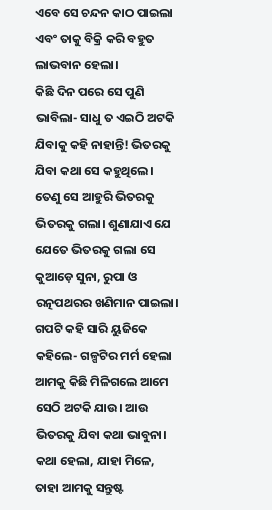ଏବେ ସେ ଚନ୍ଦନ କାଠ ପାଇଲା ଏବଂ ତାକୁ ବିକ୍ରି କରି ବହୁତ ଲାଭବାନ ହେଲା।
କିଛି ଦିନ ପରେ ସେ ପୁଣି ଭାବିଲା- ସାଧୁ ତ ଏଇଠି ଅଟକି ଯିବାକୁ କହି ନାହାନ୍ତି! ଭିତରକୁ ଯିବା କଥା ସେ କହୁଥିଲେ। ତେଣୁ ସେ ଆହୁରି ଭିତରକୁ ଭିତରକୁ ଗଲା। ଶୁଣାଯାଏ ଯେ ଯେତେ ଭିତରକୁ ଗଲା ସେ କୁଆଡ଼େ ସୁନା, ରୁପା ଓ ରତ୍ନପଥରର ଖଣିମାନ ପାଇଲା।
ଗପଟି କହି ସାରି ୟୁଜିକେ କହିଲେ- ଗଳ୍ପଟିର ମର୍ମ ହେଲା ଆମକୁ କିଛି ମିଳିଗଲେ ଆମେ ସେଠି ଅଟକି ଯାଉ। ଆଉ ଭିତରକୁ ଯିବା କଥା ଭାବୁନା। କଥା ହେଲା, ଯାହା ମିଳେ, ତାହା ଆମକୁ ସନ୍ତୁଷ୍ଟ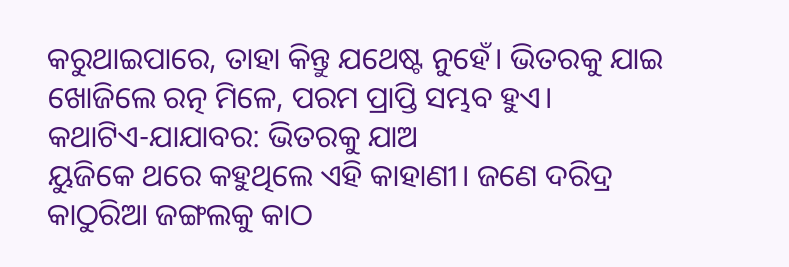କରୁଥାଇପାରେ, ତାହା କିନ୍ତୁ ଯଥେଷ୍ଟ ନୁହେଁ। ଭିତରକୁ ଯାଇ ଖୋଜିଲେ ରତ୍ନ ମିଳେ, ପରମ ପ୍ରାପ୍ତି ସମ୍ଭବ ହୁଏ।
କଥାଟିଏ-ଯାଯାବର: ଭିତରକୁ ଯାଅ
ୟୁଜିକେ ଥରେ କହୁଥିଲେ ଏହି କାହାଣୀ। ଜଣେ ଦରିଦ୍ର କାଠୁରିଆ ଜଙ୍ଗଲକୁ କାଠ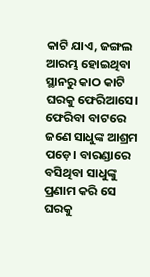କାଟି ଯାଏ, ଜଙ୍ଗଲ ଆରମ୍ଭ ହୋଇଥିବା ସ୍ଥାନରୁ କାଠ କାଟି ଘରକୁ ଫେରିଆସେ। ଫେରିବା ବାଟରେ ଜଣେ ସାଧୁଙ୍କ ଆଶ୍ରମ ପଡ଼େ। ବାରଣ୍ଡାରେ ବସିଥିବା ସାଧୁଙ୍କୁ ପ୍ରଣାମ କରି ସେ ଘରକୁ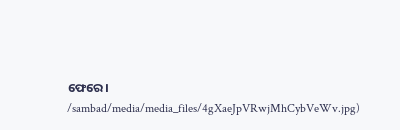ଫେରେ।
/sambad/media/media_files/4gXaeJpVRwjMhCybVeWv.jpg)